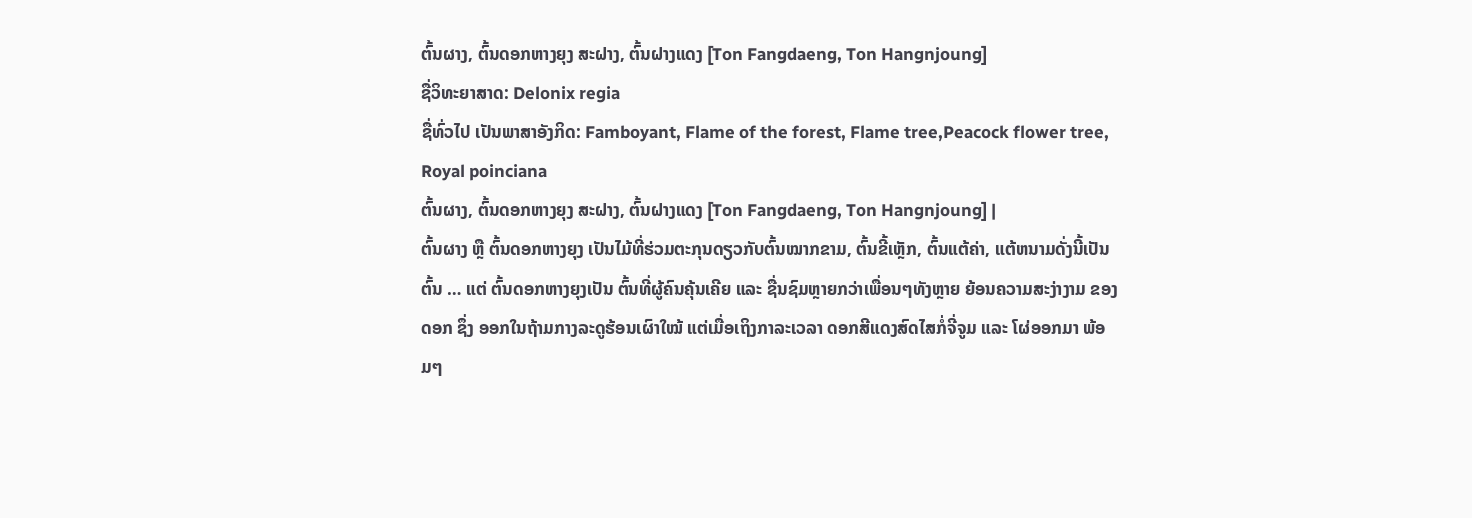ຕົ້ນຜາງ, ຕົ້ນດອກຫາງຍຸງ ສະຝາງ, ຕົ້ນຝາງແດງ [Ton Fangdaeng, Ton Hangnjoung]
ຊື່ວິທະຍາສາດ: Delonix regia
ຊື່ທົ່ວໄປ ເປັນພາສາອັງກິດ: Famboyant, Flame of the forest, Flame tree,Peacock flower tree, Royal poinciana
ຕົ້ນຜາງ, ຕົ້ນດອກຫາງຍຸງ ສະຝາງ, ຕົ້ນຝາງແດງ [Ton Fangdaeng, Ton Hangnjoung] |
ຕົ້ນຜາງ ຫຼື ຕົ້ນດອກຫາງຍຸງ ເປັນໄມ້ທີ່ຮ່ວມຕະກຸນດຽວກັບຕົ້ນໝາກຂາມ, ຕົ້ນຂີ້ເຫຼັກ, ຕົ້ນແຕ້ຄ່າ, ແຕ້ຫນາມດັ່ງນີ້ເປັນຕົ້ນ … ແຕ່ ຕົ້ນດອກຫາງຍຸງເປັນ ຕົ້ນທີ່ຜູ້ຄົນຄຸ້ນເຄີຍ ແລະ ຊື່ນຊົມຫຼາຍກວ່າເພື່ອນໆທັງຫຼາຍ ຍ້ອນຄວາມສະງ່າງາມ ຂອງດອກ ຊຶ່ງ ອອກໃນຖ້າມກາງລະດູຮ້ອນເຜົາໃໝ້ ແຕ່ເມື່ອເຖິງກາລະເວລາ ດອກສີແດງສົດໄສກໍ່ຈີ່ຈູມ ແລະ ໂຜ່ອອກມາ ພ້ອມໆ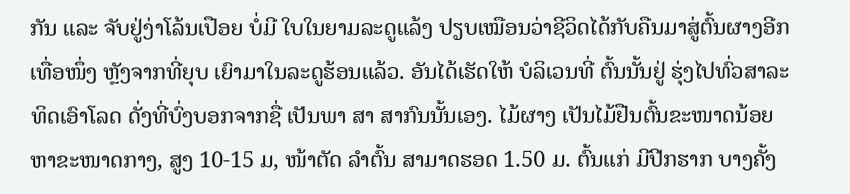ກັນ ແລະ ຈັບຢູ່ງ່າໂລ້ນເປືອຍ ບໍ່ມີ ໃບໃນຍາມລະດູແລ້ງ ປຽບເໝືອນວ່າຊີວິດໄດ້ກັບຄືນມາສູ່ຕົ້ນຜາງອີກເທື່ອໜຶ່ງ ຫຼັງຈາກທີ່ຍຸບ ເຍົາມາໃນລະດູຮ້ອນແລ້ວ. ອັນໄດ້ເຮັດໃຫ້ ບໍລິເວນທີ່ ຕົ້ນນັ້ນຢູ່ ຮຸ່ງໄປທົ່ວສາລະທິດເອົາໂລດ ດັ່ງທີ່ບົ່ງບອກຈາກຊື່ ເປັນພາ ສາ ສາກົນນັ້ນເອງ. ໄມ້ຜາງ ເປັນໄມ້ຢືນຕົ້ນຂະໜາດນ້ອຍຫາຂະໜາດກາງ, ສູງ 10-15 ມ, ໜ້າຕັດ ລຳຕົ້ນ ສາມາດຮອດ 1.50 ມ. ຕົ້ນແກ່ ມີປີກຮາກ ບາງຄັ້ງ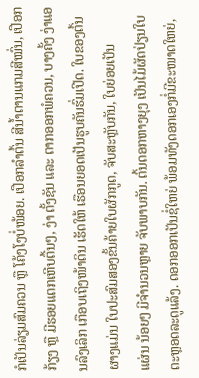ກໍເປັນລ່ຽມສົມຄວນ ຫຼື ໂຄ້ງໂງບໍ່ໜ້ອຍ. ເປືອກລຳຕົ້ນ ສີນ້ຳຕານແກມສີໝົ່ນ, ເປືອກ ກ້ຽງ ຫຼື ມີຮອຍແຕກເຫີບຕື້ນໆ, ງ່າ ຕັ້ງຊັນ ແລະ ຕາກອອກພໍຄວນ, ບາງຄັ້ງ ງ່າແອນລົງເລິກ ເກືອບເຖິງໜ້າດິນ ເຮັດໃຫ້ ເຮືອນຍອດເປັນຮູບຄັນຮົ່ມເປີດ. ໃບຂອງຕົ້ນຜາງແມ່ນ ໃບປະສົມສອງຂັ້ນຄ້າຍໃບຜັກກູດ, ຈັບສະຫຼັບກັນ, ໃບຍ່ອຍເປັນ
ແຜ່ນ ນ້ອຍໆ ມີຈຳນວນຫຼາຍ ຈັບພາບກັນ. ຕົ້ນດອກຫາງຍຸງ ເປັນໄມ້ຜັດປ່ຽນໃບຕະຫຼອດລະດູແລ້ງ. ດອກອອກເປັນຊໍ່ໃຫຍ່ ພ້ອມທັງດອກເອງກໍ່ມີຂະໜາດໃຫຍ່,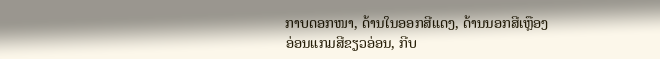ກາບດອກໜາ, ດ້ານໃນອອກສີແດງ, ດ້ານນອກສີເຫຼືອງອ່ອນແກມສີຂຽວອ່ອນ, ກີບ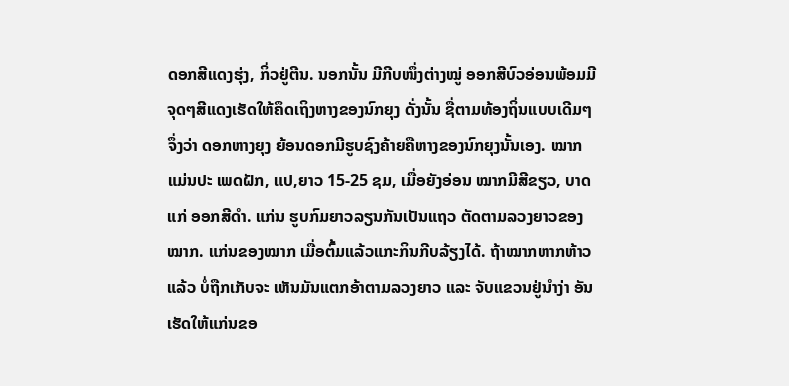ດອກສີແດງຮຸ່ງ, ກິ່ວຢູ່ຕີນ. ນອກນັ້ນ ມີກີບໜຶ່ງຕ່າງໝູ່ ອອກສີບົວອ່ອນພ້ອມມີຈຸດໆສີແດງເຮັດໃຫ້ຄຶດເຖິງຫາງຂອງນົກຍຸງ ດັ່ງນັ້ນ ຊື່ຕາມທ້ອງຖິ່ນແບບເດີມໆຈຶ່ງວ່າ ດອກຫາງຍຸງ ຍ້ອນດອກມີຮູບຊົງຄ້າຍຄືຫາງຂອງນົກຍຸງນັ້ນເອງ. ໝາກ ແມ່ນປະ ເພດຝັກ, ແປ,ຍາວ 15-25 ຊມ, ເມື່ອຍັງອ່ອນ ໝາກມີສີຂຽວ, ບາດແກ່ ອອກສີດຳ. ແກ່ນ ຮູບກົມຍາວລຽນກັນເປັນແຖວ ຕັດຕາມລວງຍາວຂອງໝາກ. ແກ່ນຂອງໝາກ ເມື່ອຕົ້ມແລ້ວແກະກິນກີບລ້ຽງໄດ້. ຖ້າໝາກຫາກຫ້າວແລ້ວ ບໍ່ຖືກເກັບຈະ ເຫັນມັນແຕກອ້າຕາມລວງຍາວ ແລະ ຈັບແຂວນຢູ່ນຳງ່າ ອັນເຮັດໃຫ້ແກ່ນຂອ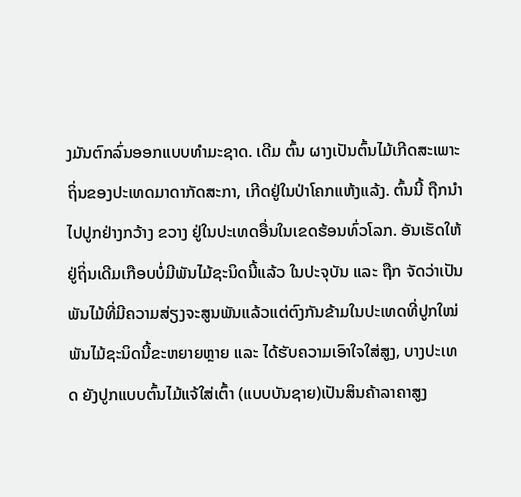ງມັນຕົກລົ່ນອອກແບບທຳມະຊາດ. ເດີມ ຕົ້ນ ຜາງເປັນຕົ້ນໄມ້ເກີດສະເພາະຖິ່ນຂອງປະເທດມາດາກັດສະກາ, ເກີດຢູ່ໃນປ່າໂຄກແຫ້ງແລ້ງ. ຕົ້ນນີ້ ຖືກນຳໄປປູກຢ່າງກວ້າງ ຂວາງ ຢູ່ໃນປະເທດອື່ນໃນເຂດຮ້ອນທົ່ວໂລກ. ອັນເຮັດໃຫ້ຢູ່ຖິ່ນເດີມເກືອບບໍ່ມີພັນໄມ້ຊະນິດນີ້ແລ້ວ ໃນປະຈຸບັນ ແລະ ຖືກ ຈັດວ່າເປັນພັນໄມ້ທີ່ມີຄວາມສ່ຽງຈະສູນພັນແລ້ວແຕ່ຕົງກັນຂ້າມໃນປະເທດທີ່ປູກໃໝ່ ພັນໄມ້ຊະນິດນີ້ຂະຫຍາຍຫຼາຍ ແລະ ໄດ້ຮັບຄວາມເອົາໃຈໃສ່ສູງ, ບາງປະເທດ ຍັງປູກແບບຕົ້ນໄມ້ແຈ້ໃສ່ເຕົ້າ (ແບບບັນຊາຍ)ເປັນສິນຄ້າລາຄາສູງ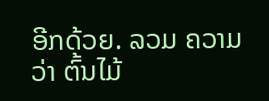ອີກດ້ວຍ. ລວມ ຄວາມວ່າ ຕົ້ນໄມ້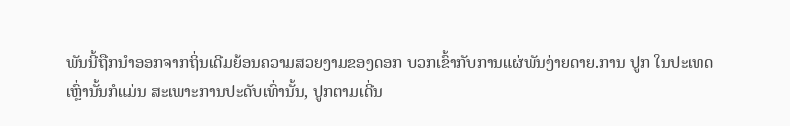ພັນນີ້ຖືກນຳອອກຈາກຖິ່ນເດີມຍ້ອນຄວາມສວຍງາມຂອງດອກ ບວກເຂົ້າກັບການແຜ່ພັນງ່າຍດາຍ.ການ ປູກ ໃນປະເທດເຫຼົ່ານັ້ນກໍແມ່ນ ສະເພາະການປະດັບເທົ່ານັ້ນ, ປູກຕາມເດີ່ນ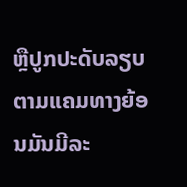ຫຼືປູກປະດັບລຽບຕາມແຄມທາງຍ້ອນມັນມີລະ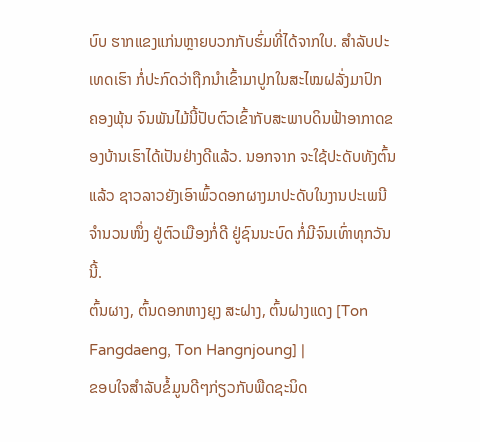ບົບ ຮາກແຂງແກ່ນຫຼາຍບວກກັບຮົ່ມທີ່ໄດ້ຈາກໃບ. ສຳລັບປະເທດເຮົາ ກໍ່ປະກົດວ່າຖືກນຳເຂົ້າມາປູກໃນສະໄໝຝລັ່ງມາປົກ
ຄອງພຸ້ນ ຈົນພັນໄມ້ນີ້ປັບຕົວເຂົ້າກັບສະພາບດິນຟ້າອາກາດຂອງບ້ານເຮົາໄດ້ເປັນຢ່າງດີແລ້ວ. ນອກຈາກ ຈະໃຊ້ປະດັບທັງຕົ້ນ ແລ້ວ ຊາວລາວຍັງເອົາພົ້ວດອກຜາງມາປະດັບໃນງານປະເພນີຈຳນວນໜຶ່ງ ຢູ່ຕົວເມືອງກໍ່ດີ ຢູ່ຊົນນະບົດ ກໍ່ມີຈົນເທົ່າທຸກວັນນີ້.
ຕົ້ນຜາງ, ຕົ້ນດອກຫາງຍຸງ ສະຝາງ, ຕົ້ນຝາງແດງ [Ton Fangdaeng, Ton Hangnjoung] |
ຂອບໃຈສຳລັບຂໍ້ມູນດີໆກ່ຽວກັບພືດຊະນິດ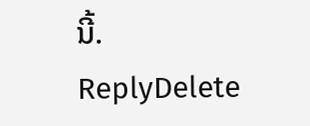ນີ້.
ReplyDelete